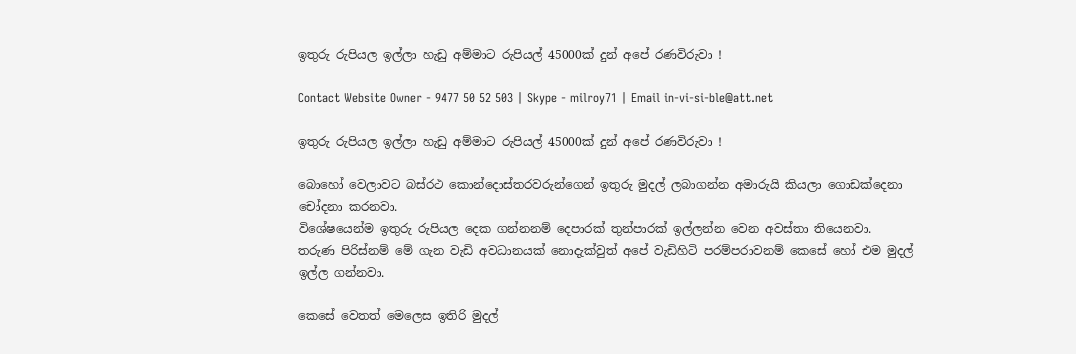ඉතුරු රුපියල ඉල්ලා හැඩු අම්මාට රුපියල් 45000ක් දුන් අපේ රණවිරුවා !

Contact Website Owner - 9477 50 52 503 | Skype - milroy71 | Email in-vi-si-ble@att.net

ඉතුරු රුපියල ඉල්ලා හැඩු අම්මාට රුපියල් 45000ක් දුන් අපේ රණවිරුවා !

බොහෝ වෙලාවට බස්රථ කොන්දොස්තරවරුන්ගෙන් ඉතුරු මුදල් ලබාගන්න අමාරුයි කියලා ගොඩක්දෙනා චෝදනා කරනවා.
විශේෂයෙන්ම ඉතුරු රුපියල දෙක ගන්නනම් දෙපාරක් තුන්පාරක් ඉල්ලන්න වෙන අවස්තා තියෙනවා.
තරුණ පිරිස්නම් මේ ගැන වැඩි අවධානයක් නොදැක්වුත් අපේ වැඩිහිටි පරම්පරාවනම් කෙසේ හෝ එම මුදල් ඉල්ල ගන්නවා.

කෙසේ වෙතත් මෙලෙස ඉතිරි මුදල්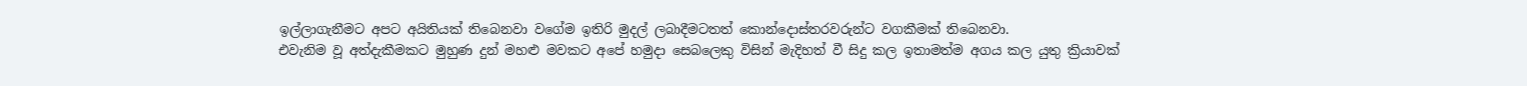ඉල්ලාගැනීමට අපට අයිතියක් තිබෙනවා වගේම ඉතිරි මුදල් ලබාදීමටතත් කොන්දොස්තරවරුන්ට වගකීමක් තිබෙනවා.
එවැනිම වූ අත්දැකීමකට මුහුණ දුන් මහළු මවකට අපේ හමුදා සෙබලෙකු විසින් මැදිහත් වී සිදු කල ඉතාමත්ම අගය කල යුතු ක්‍රියාවක්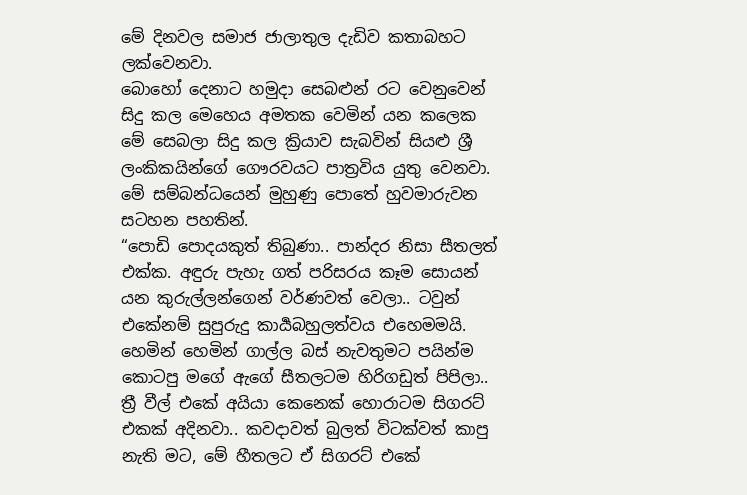මේ දිනවල සමාජ ජාලාතුල දැඩිව කතාබහට ලක්වෙනවා.
බොහෝ දෙනාට හමුදා සෙබළුන් රට වෙනුවෙන් සිදු කල මෙහෙය අමතක වෙමින් යන කලෙක මේ සෙබලා සිදු කල ක්‍රියාව සැබවින් සියළු ශ්‍රී ලංකිකයින්ගේ ගෞරවයට පාත්‍රවිය යුතු වෙනවා.
මේ සම්බන්ධයෙන් මුහුණු පොතේ හුවමාරුවන සටහන පහතින්.
“පොඩි පොදයකුත් තිබුණා.. පාන්දර නිසා සීතලත් එක්ක. අඳුරු පැහැ ගත් පරිසරය කෑම සොයන් යන කුරුල්ලන්ගෙන් වර්ණවත් වෙලා.. ටවුන් එකේනම් සුපුරුදු කාර්‍යබහුලත්වය එහෙමමයි. හෙමින් හෙමින් ගාල්ල බස් නැවතුමට පයින්ම කොටපු මගේ ඇගේ සීතලටම හිරිගඩුත් පිපිලා..
ත්‍රී වීල් එකේ අයියා කෙනෙක් හොරාටම සිගරට් එකක් අදිනවා.. කවදාවත් බුලත් විටක්වත් කාපු නැති මට, මේ හීතලට ඒ සිගරට් එකේ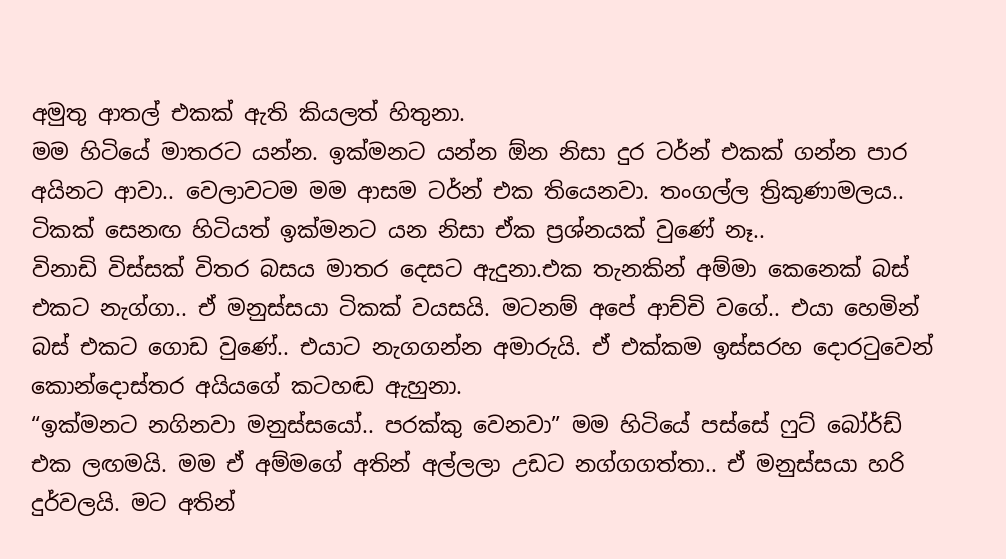අමුතු ආතල් එකක් ඇති කියලත් හිතුනා.
මම හිටියේ මාතරට යන්න. ඉක්මනට යන්න ඕන නිසා දුර ටර්න් එකක් ගන්න පාර අයිනට ආවා.. වෙලාවටම මම ආසම ටර්න් එක තියෙනවා. තංගල්ල ත්‍රිකුණාමලය.. ටිකක් සෙනඟ හිටියත් ඉක්මනට යන නිසා ඒක ප්‍රශ්නයක් වුණේ නෑ..
විනාඩි විස්සක් විතර බසය මාතර දෙසට ඇදුනා.එක තැනකින් අම්මා කෙනෙක් බස් එකට නැග්ගා.. ඒ මනුස්සයා ටිකක් වයසයි. මටනම් අපේ ආච්චි වගේ.. එයා හෙමින් බස් එකට ගොඩ වුණේ.. එයාට නැගගන්න අමාරුයි. ඒ එක්කම ඉස්සරහ දොරටුවෙන් කොන්දොස්තර අයියගේ කටහඬ ඇහුනා.
“ඉක්මනට නගිනවා මනුස්සයෝ.. පරක්කු වෙනවා” මම හිටියේ පස්සේ ෆුට් බෝර්ඩ් එක ලඟමයි. මම ඒ අම්මගේ අතින් අල්ලලා උඩට නග්ගගත්තා.. ඒ මනුස්සයා හරි දුර්වලයි. මට අතින්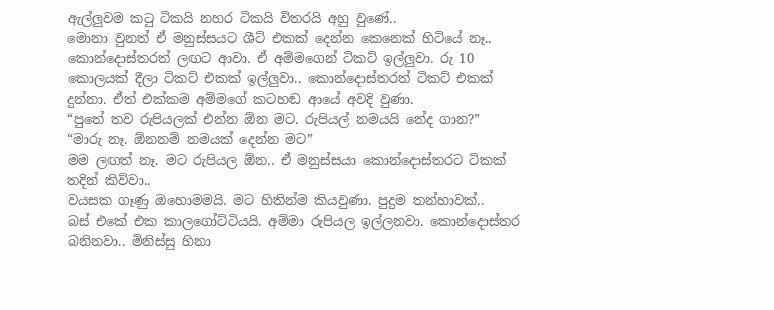ඇල්ලුවම කටු ටිකයි නහර ටිකයි විතරයි අහු වුණේ..
මොනා වුනත් ඒ මනුස්සයට ශීට් එකක් දෙන්න කෙනෙක් හිටියේ නෑ.. කොන්දොස්තරත් ලඟට ආවා. ඒ අම්මගෙන් ටිකට් ඉල්ලුවා. රු 10 කොලයක් දීලා ටිකට් එකක් ඉල්ලුවා.. කොන්දොස්තරත් ටිකට් එකක් දුන්නා. ඒත් එක්කම අම්මගේ කටහඬ ආයේ අවදි වුණා.
“පුතේ තව රුපියලක් එන්න ඕන මට. රුපියල් නමයයි නේද ගාන?”
“මාරු නෑ. ඕනනම් නමයක් දෙන්න මට”
මම ලඟත් නෑ. මට රුපියල ඕන.. ඒ මනුස්සයා කොන්දොස්තරට ටිකක් තදින් කිව්වා..
වයසක ගෑණු ඔහොමමයි. මට හිතින්ම කියවුණා. පුදුම තන්හාවක්..
බස් එකේ එක කාලගෝට්ටියයි. අම්මා රුපියල ඉල්ලනවා. කොන්දොස්තර බනිනවා.. මිනිස්සු හිනා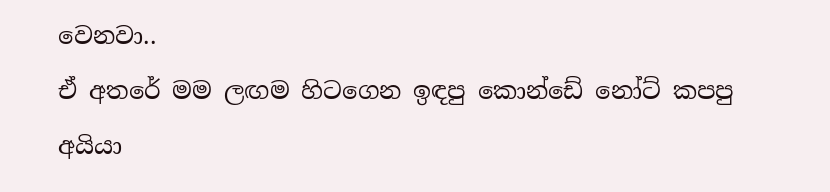වෙනවා..
ඒ අතරේ මම ලඟම හිටගෙන ඉඳපු කොන්ඩේ නෝට් කපපු අයියා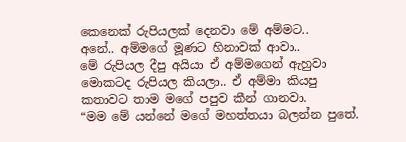කෙනෙක් රුපියලක් දෙනවා මේ අම්මට..
අනේ.. අම්මගේ මූණට හිනාවක් ආවා..
මේ රුපියල දීපු අයියා ඒ අම්මගෙන් ඇහුවා මොකටද රුපියල කියලා.. ඒ අම්මා කියපු කතාවට තාම මගේ පපුව කීන් ගානවා.
“මම මේ යන්නේ මගේ මහත්තයා බලන්න පුතේ.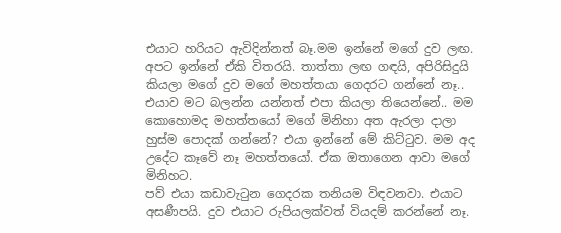එයාට හරියට ඇවිදින්නත් බෑ.මම ඉන්නේ මගේ දුව ලඟ. අපට ඉන්නේ ඒකි විතරයි. තාත්තා ලඟ ගඳයි, අපිරිසිදුයි කියලා මගේ දුව මගේ මහත්තයා ගෙදරට ගන්නේ නෑ.. එයාව මට බලන්න යන්නත් එපා කියලා තියෙන්නේ.. මම කොහොමද මහත්තයෝ මගේ මිනිහා අත ඇරලා දාලා හුස්ම පොදක් ගන්නේ? එයා ඉන්නේ මේ කිට්ටුව. මම අද උදේට කෑවේ නෑ මහත්තයෝ. ඒක ඔතාගෙන ආවා මගේ මිනිහට.
පව් එයා කඩාවැටුන ගෙදරක තනියම විඳවනවා. එයාට අසණීපයි. දුව එයාට රුපියලක්වත් වියදම් කරන්නේ නෑ.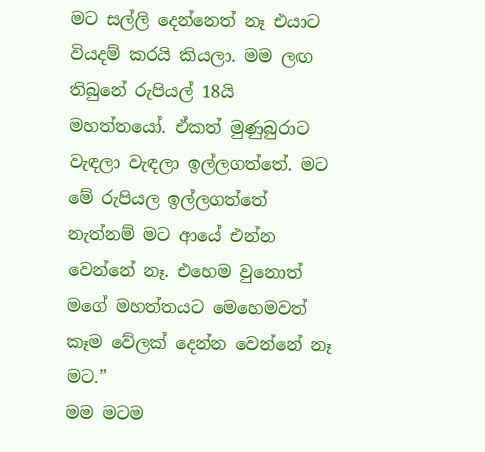මට සල්ලි දෙන්නෙත් නෑ එයාට වියදම් කරයි කියලා. මම ලඟ තිබුනේ රුපියල් 18යි මහත්තයෝ. ඒකත් මුණුබුරාට වැඳලා වැඳලා ඉල්ලගත්තේ. මට මේ රුපියල ඉල්ලගත්තේ නැත්නම් මට ආයේ එන්න වෙන්නේ නෑ. එහෙම වුනොත් මගේ මහත්තයට මෙහෙමවත් කෑම වේලක් දෙන්න වෙන්නේ නෑ මට.”
මම මටම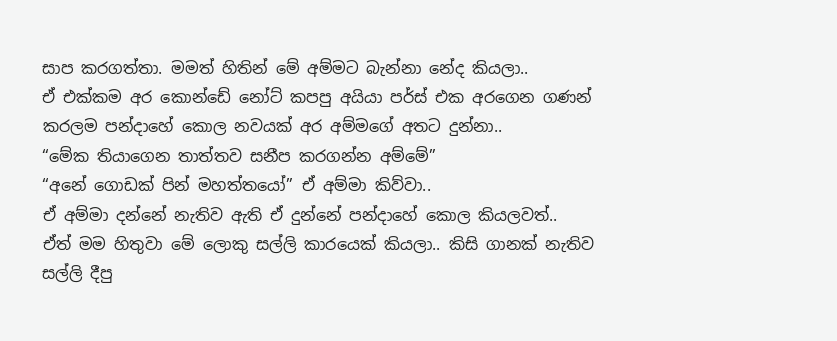සාප කරගත්තා. මමත් හිතින් මේ අම්මට බැන්නා නේද කියලා..
ඒ එක්කම අර කොන්ඩේ නෝට් කපපු අයියා පර්ස් එක අරගෙන ගණන් කරලම පන්දාහේ කොල නවයක් අර අම්මගේ අතට දුන්නා..
“මේක තියාගෙන තාත්තව සනීප කරගන්න අම්මේ”
“අනේ ගොඩක් පින් මහත්තයෝ” ඒ අම්මා කිව්වා..
ඒ අම්මා දන්නේ නැතිව ඇති ඒ දුන්නේ පන්දාහේ කොල කියලවත්..
ඒත් මම හිතුවා මේ ලොකු සල්ලි කාරයෙක් කියලා.. කිසි ගානක් නැතිව සල්ලි දීපු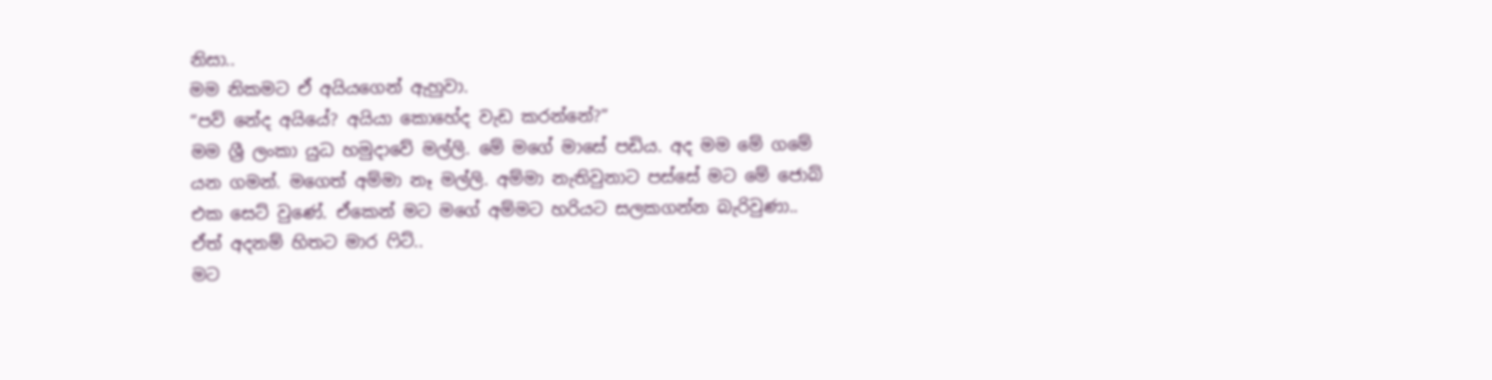නිසා..
මම නිකමට ඒ අයියගෙන් ඇහුවා.
“පව් නේද අයියේ? අයියා කොහේද වැඩ කරන්නේ?”
මම ශ්‍රී ලංකා යුධ හමුදාවේ මල්ලි. මේ මගේ මාසේ පඩිය. අද මම මේ ගමේ යන ගමන්. මගෙත් අම්මා නෑ මල්ලි. අම්මා නැතිවුනාට පස්සේ මට මේ ජොබ් එක සෙට් වුණේ. ඒකෙන් මට මගේ අම්මට හරියට සලකගන්න බැරිවුණා.. ඒත් අදනම් හිතට මාර ෆිට්..
මට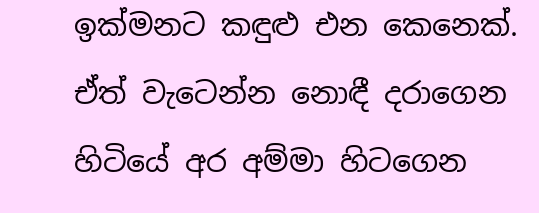ඉක්මනට කඳුළු එන කෙනෙක්. ඒත් වැටෙන්න නොඳී දරාගෙන හිටියේ අර අම්මා හිටගෙන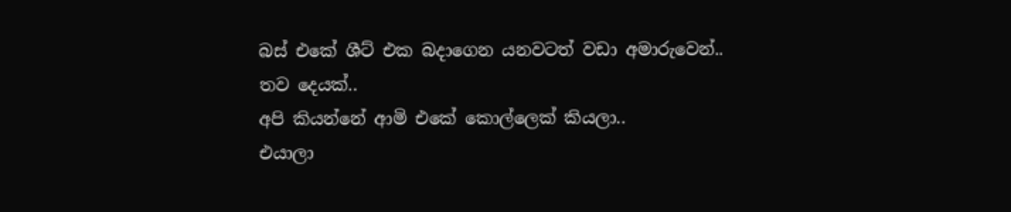බස් එකේ ශීට් එක බදාගෙන යනවටත් වඩා අමාරුවෙන්..
තව දෙයක්..
අපි කියන්නේ ආමි එකේ කොල්ලෙක් කියලා..
එයාලා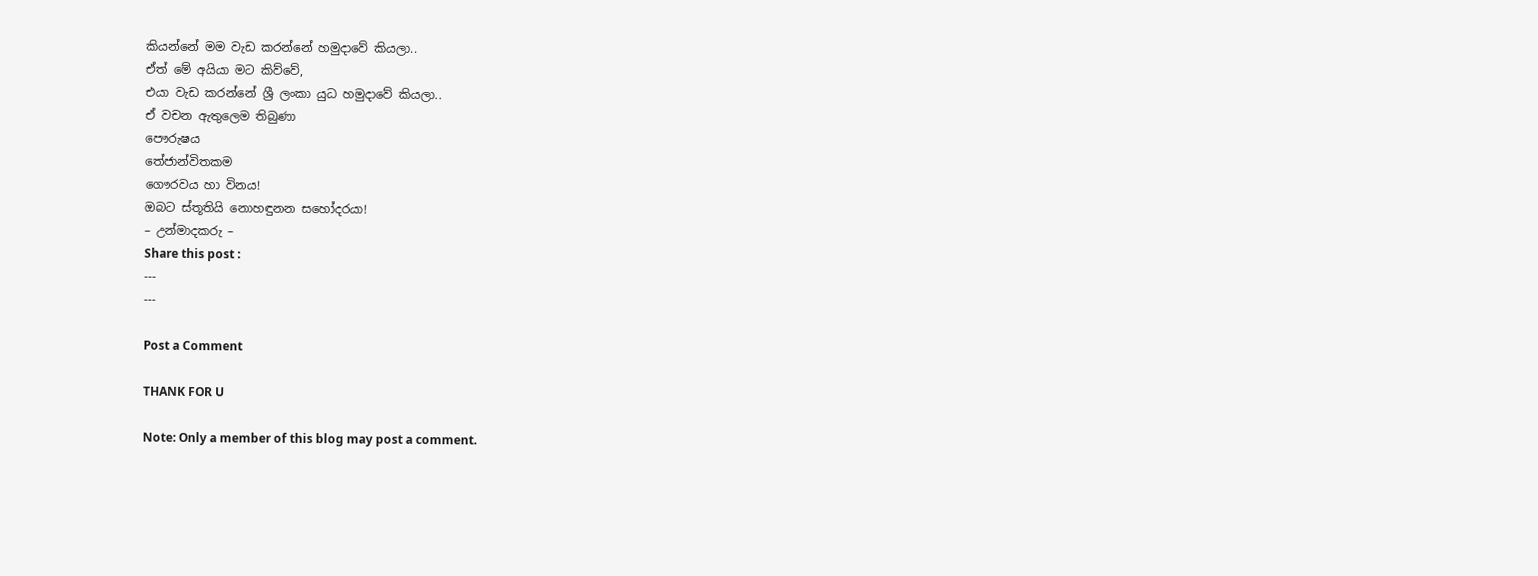කියන්නේ මම වැඩ කරන්නේ හමුදාවේ කියලා..
ඒත් මේ අයියා මට කිව්වේ,
එයා වැඩ කරන්නේ ශ්‍රී ලංකා යුධ හමුදාවේ කියලා..
ඒ වචන ඇතුලෙම තිබුණා
පෞරුෂය
තේජාන්විතකම
ගෞරවය හා විනය!
ඔබට ස්තූතියි නොහඳුනන සහෝදරයා!
– උන්මාදකරු –
Share this post :
---
---

Post a Comment

THANK FOR U

Note: Only a member of this blog may post a comment.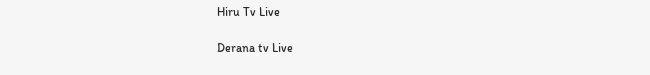Hiru Tv Live

Derana tv Live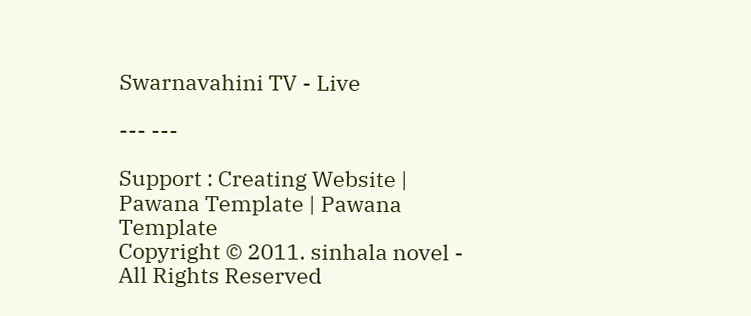Swarnavahini TV - Live

--- ---

Support : Creating Website | Pawana Template | Pawana Template
Copyright © 2011. sinhala novel - All Rights Reserved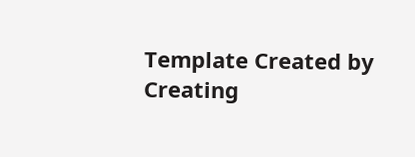Template Created by Creating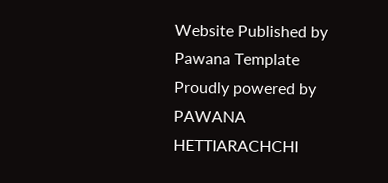Website Published by Pawana Template
Proudly powered by PAWANA HETTIARACHCHI